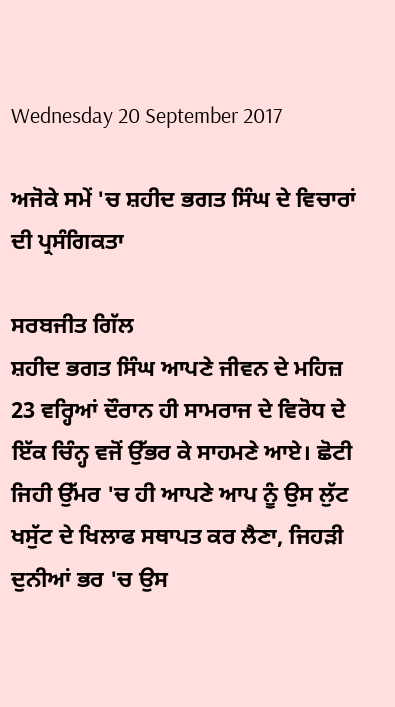Wednesday 20 September 2017

ਅਜੋਕੇ ਸਮੇਂ 'ਚ ਸ਼ਹੀਦ ਭਗਤ ਸਿੰਘ ਦੇ ਵਿਚਾਰਾਂ ਦੀ ਪ੍ਰਸੰਗਿਕਤਾ

ਸਰਬਜੀਤ ਗਿੱਲ
ਸ਼ਹੀਦ ਭਗਤ ਸਿੰਘ ਆਪਣੇ ਜੀਵਨ ਦੇ ਮਹਿਜ਼ 23 ਵਰ੍ਹਿਆਂ ਦੌਰਾਨ ਹੀ ਸਾਮਰਾਜ ਦੇ ਵਿਰੋਧ ਦੇ ਇੱਕ ਚਿੰਨ੍ਹ ਵਜੋਂ ਉੱਭਰ ਕੇ ਸਾਹਮਣੇ ਆਏ। ਛੋਟੀ ਜਿਹੀ ਉੱਮਰ 'ਚ ਹੀ ਆਪਣੇ ਆਪ ਨੂੰ ਉਸ ਲੁੱਟ ਖਸੁੱਟ ਦੇ ਖਿਲਾਫ ਸਥਾਪਤ ਕਰ ਲੈਣਾ, ਜਿਹੜੀ ਦੁਨੀਆਂ ਭਰ 'ਚ ਉਸ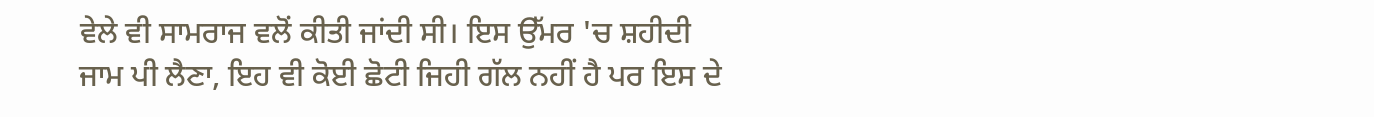ਵੇਲੇ ਵੀ ਸਾਮਰਾਜ ਵਲੋਂ ਕੀਤੀ ਜਾਂਦੀ ਸੀ। ਇਸ ਉੱਮਰ 'ਚ ਸ਼ਹੀਦੀ ਜਾਮ ਪੀ ਲੈਣਾ, ਇਹ ਵੀ ਕੋਈ ਛੋਟੀ ਜਿਹੀ ਗੱਲ ਨਹੀਂ ਹੈ ਪਰ ਇਸ ਦੇ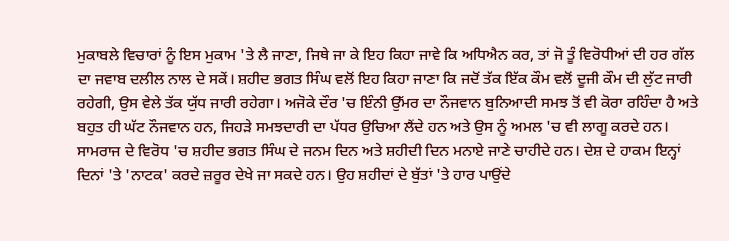ਮੁਕਾਬਲੇ ਵਿਚਾਰਾਂ ਨੂੰ ਇਸ ਮੁਕਾਮ 'ਤੇ ਲੈ ਜਾਣਾ, ਜਿਥੇ ਜਾ ਕੇ ਇਹ ਕਿਹਾ ਜਾਵੇ ਕਿ ਅਧਿਐਨ ਕਰ, ਤਾਂ ਜੋ ਤੂੰ ਵਿਰੋਧੀਆਂ ਦੀ ਹਰ ਗੱਲ ਦਾ ਜਵਾਬ ਦਲੀਲ ਨਾਲ ਦੇ ਸਕੇਂ। ਸ਼ਹੀਦ ਭਗਤ ਸਿੰਘ ਵਲੋਂ ਇਹ ਕਿਹਾ ਜਾਣਾ ਕਿ ਜਦੋਂ ਤੱਕ ਇੱਕ ਕੌਮ ਵਲੋਂ ਦੂਜੀ ਕੌਮ ਦੀ ਲੁੱਟ ਜਾਰੀ ਰਹੇਗੀ, ਉਸ ਵੇਲੇ ਤੱਕ ਯੁੱਧ ਜਾਰੀ ਰਹੇਗਾ। ਅਜੋਕੇ ਦੌਰ 'ਚ ਇੰਨੀ ਉੱਮਰ ਦਾ ਨੌਜਵਾਨ ਬੁਨਿਆਦੀ ਸਮਝ ਤੋਂ ਵੀ ਕੋਰਾ ਰਹਿੰਦਾ ਹੈ ਅਤੇ ਬਹੁਤ ਹੀ ਘੱਟ ਨੌਜਵਾਨ ਹਨ, ਜਿਹੜੇ ਸਮਝਦਾਰੀ ਦਾ ਪੱਧਰ ਉਚਿਆ ਲੈਂਦੇ ਹਨ ਅਤੇ ਉਸ ਨੂੰ ਅਮਲ 'ਚ ਵੀ ਲਾਗੂ ਕਰਦੇ ਹਨ।
ਸਾਮਰਾਜ ਦੇ ਵਿਰੋਧ 'ਚ ਸ਼ਹੀਦ ਭਗਤ ਸਿੰਘ ਦੇ ਜਨਮ ਦਿਨ ਅਤੇ ਸ਼ਹੀਦੀ ਦਿਨ ਮਨਾਏ ਜਾਣੇ ਚਾਹੀਦੇ ਹਨ। ਦੇਸ਼ ਦੇ ਹਾਕਮ ਇਨ੍ਹਾਂ ਦਿਨਾਂ 'ਤੇ 'ਨਾਟਕ' ਕਰਦੇ ਜ਼ਰੂਰ ਦੇਖੇ ਜਾ ਸਕਦੇ ਹਨ। ਉਹ ਸ਼ਹੀਦਾਂ ਦੇ ਬੁੱਤਾਂ 'ਤੇ ਹਾਰ ਪਾਉਂਦੇ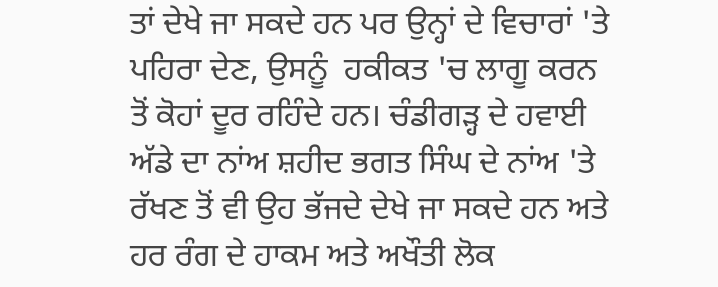ਤਾਂ ਦੇਖੇ ਜਾ ਸਕਦੇ ਹਨ ਪਰ ਉਨ੍ਹਾਂ ਦੇ ਵਿਚਾਰਾਂ 'ਤੇ ਪਹਿਰਾ ਦੇਣ, ਉਸਨੂੰ  ਹਕੀਕਤ 'ਚ ਲਾਗੂ ਕਰਨ ਤੋਂ ਕੋਹਾਂ ਦੂਰ ਰਹਿੰਦੇ ਹਨ। ਚੰਡੀਗੜ੍ਹ ਦੇ ਹਵਾਈ ਅੱਡੇ ਦਾ ਨਾਂਅ ਸ਼ਹੀਦ ਭਗਤ ਸਿੰਘ ਦੇ ਨਾਂਅ 'ਤੇ ਰੱਖਣ ਤੋਂ ਵੀ ਉਹ ਭੱਜਦੇ ਦੇਖੇ ਜਾ ਸਕਦੇ ਹਨ ਅਤੇ ਹਰ ਰੰਗ ਦੇ ਹਾਕਮ ਅਤੇ ਅਖੌਤੀ ਲੋਕ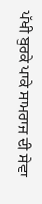ਪੱਖੀ ਬੁਰਕੇ ਪਾਕੇ ਸਾਮਰਾਜ ਦੀ ਸੇਵਾ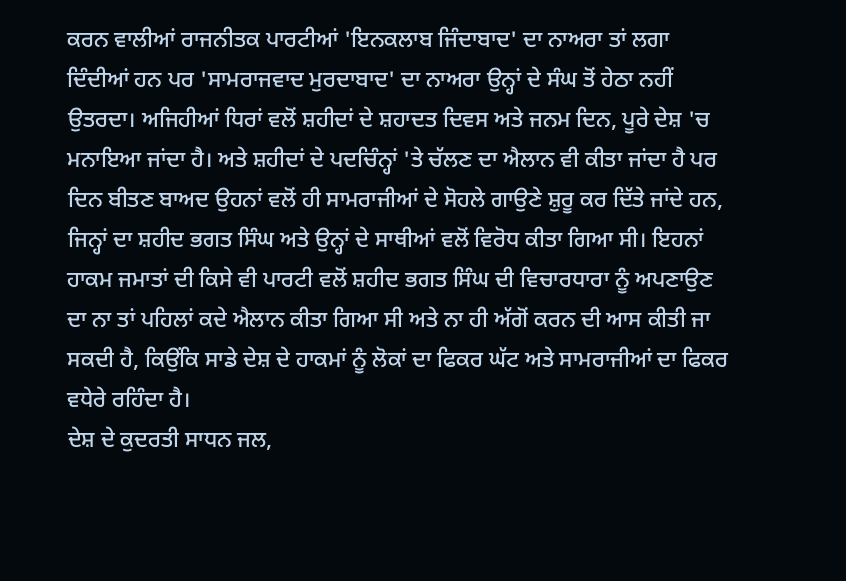ਕਰਨ ਵਾਲੀਆਂ ਰਾਜਨੀਤਕ ਪਾਰਟੀਆਂ 'ਇਨਕਲਾਬ ਜਿੰਦਾਬਾਦ' ਦਾ ਨਾਅਰਾ ਤਾਂ ਲਗਾ ਦਿੰਦੀਆਂ ਹਨ ਪਰ 'ਸਾਮਰਾਜਵਾਦ ਮੁਰਦਾਬਾਦ' ਦਾ ਨਾਅਰਾ ਉਨ੍ਹਾਂ ਦੇ ਸੰਘ ਤੋਂ ਹੇਠਾ ਨਹੀਂ ਉਤਰਦਾ। ਅਜਿਹੀਆਂ ਧਿਰਾਂ ਵਲੋਂ ਸ਼ਹੀਦਾਂ ਦੇ ਸ਼ਹਾਦਤ ਦਿਵਸ ਅਤੇ ਜਨਮ ਦਿਨ, ਪੂਰੇ ਦੇਸ਼ 'ਚ ਮਨਾਇਆ ਜਾਂਦਾ ਹੈ। ਅਤੇ ਸ਼ਹੀਦਾਂ ਦੇ ਪਦਚਿੰਨ੍ਹਾਂ 'ਤੇ ਚੱਲਣ ਦਾ ਐਲਾਨ ਵੀ ਕੀਤਾ ਜਾਂਦਾ ਹੈ ਪਰ ਦਿਨ ਬੀਤਣ ਬਾਅਦ ਉਹਨਾਂ ਵਲੋਂ ਹੀ ਸਾਮਰਾਜੀਆਂ ਦੇ ਸੋਹਲੇ ਗਾਉਣੇ ਸ਼ੁਰੂ ਕਰ ਦਿੱਤੇ ਜਾਂਦੇ ਹਨ, ਜਿਨ੍ਹਾਂ ਦਾ ਸ਼ਹੀਦ ਭਗਤ ਸਿੰਘ ਅਤੇ ਉਨ੍ਹਾਂ ਦੇ ਸਾਥੀਆਂ ਵਲੋਂ ਵਿਰੋਧ ਕੀਤਾ ਗਿਆ ਸੀ। ਇਹਨਾਂ ਹਾਕਮ ਜਮਾਤਾਂ ਦੀ ਕਿਸੇ ਵੀ ਪਾਰਟੀ ਵਲੋਂ ਸ਼ਹੀਦ ਭਗਤ ਸਿੰਘ ਦੀ ਵਿਚਾਰਧਾਰਾ ਨੂੰ ਅਪਣਾਉਣ ਦਾ ਨਾ ਤਾਂ ਪਹਿਲਾਂ ਕਦੇ ਐਲਾਨ ਕੀਤਾ ਗਿਆ ਸੀ ਅਤੇ ਨਾ ਹੀ ਅੱਗੋਂ ਕਰਨ ਦੀ ਆਸ ਕੀਤੀ ਜਾ ਸਕਦੀ ਹੈ, ਕਿਉਂਕਿ ਸਾਡੇ ਦੇਸ਼ ਦੇ ਹਾਕਮਾਂ ਨੂੰ ਲੋਕਾਂ ਦਾ ਫਿਕਰ ਘੱਟ ਅਤੇ ਸਾਮਰਾਜੀਆਂ ਦਾ ਫਿਕਰ ਵਧੇਰੇ ਰਹਿੰਦਾ ਹੈ।
ਦੇਸ਼ ਦੇ ਕੁਦਰਤੀ ਸਾਧਨ ਜਲ,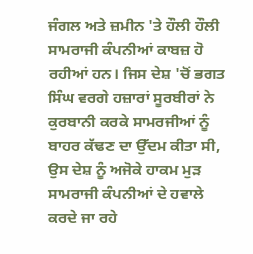ਜੰਗਲ ਅਤੇ ਜ਼ਮੀਨ 'ਤੇ ਹੌਲੀ ਹੌਲੀ ਸਾਮਰਾਜੀ ਕੰਪਨੀਆਂ ਕਾਬਜ਼ ਹੋ ਰਹੀਆਂ ਹਨ। ਜਿਸ ਦੇਸ਼ 'ਚੋਂ ਭਗਤ ਸਿੰਘ ਵਰਗੇ ਹਜ਼ਾਰਾਂ ਸੂਰਬੀਰਾਂ ਨੇ ਕੁਰਬਾਨੀ ਕਰਕੇ ਸਾਮਰਜੀਆਂ ਨੂੰ ਬਾਹਰ ਕੱਢਣ ਦਾ ਉੱਦਮ ਕੀਤਾ ਸੀ, ਉਸ ਦੇਸ਼ ਨੂੰ ਅਜੋਕੇ ਹਾਕਮ ਮੁੜ ਸਾਮਰਾਜੀ ਕੰਪਨੀਆਂ ਦੇ ਹਵਾਲੇ ਕਰਦੇ ਜਾ ਰਹੇ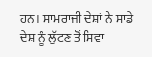ਹਨ। ਸਾਮਰਾਜੀ ਦੇਸ਼ਾਂ ਨੇ ਸਾਡੇ ਦੇਸ਼ ਨੂੰ ਲੁੱਟਣ ਤੋਂ ਸਿਵਾ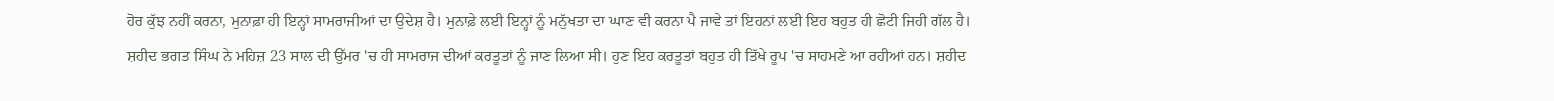ਹੋਰ ਕੁੱਝ ਨਹੀਂ ਕਰਨਾ, ਮੁਨਾਫ਼ਾ ਹੀ ਇਨ੍ਹਾਂ ਸਾਮਰਾਜੀਆਂ ਦਾ ਉਦੇਸ਼ ਹੈ। ਮੁਨਾਫ਼ੇ ਲਈ ਇਨ੍ਹਾਂ ਨੂੰ ਮਨੁੱਖਤਾ ਦਾ ਘਾਣ ਵੀ ਕਰਨਾ ਪੈ ਜਾਵੇ ਤਾਂ ਇਹਨਾਂ ਲਈ ਇਹ ਬਹੁਤ ਹੀ ਛੋਟੀ ਜਿਹੀ ਗੱਲ ਹੈ।
ਸ਼ਹੀਦ ਭਗਤ ਸਿੰਘ ਨੇ ਮਹਿਜ਼ 23 ਸਾਲ ਦੀ ਉੱਮਰ 'ਚ ਹੀ ਸਾਮਰਾਜ ਦੀਆਂ ਕਰਤੂਤਾਂ ਨੂੰ ਜਾਣ ਲਿਆ ਸੀ। ਹੁਣ ਇਹ ਕਰਤੂਤਾਂ ਬਹੁਤ ਹੀ ਤਿੱਖੇ ਰੂਪ 'ਚ ਸਾਹਮਣੇ ਆ ਰਹੀਆਂ ਹਨ। ਸ਼ਹੀਦ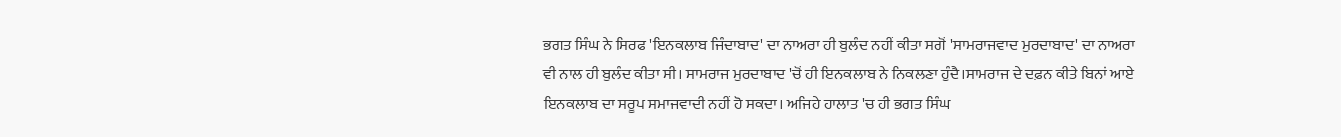ਭਗਤ ਸਿੰਘ ਨੇ ਸਿਰਫ 'ਇਨਕਲਾਬ ਜਿੰਦਾਬਾਦ' ਦਾ ਨਾਅਰਾ ਹੀ ਬੁਲੰਦ ਨਹੀਂ ਕੀਤਾ ਸਗੋਂ 'ਸਾਮਰਾਜਵਾਦ ਮੁਰਦਾਬਾਦ' ਦਾ ਨਾਅਰਾ ਵੀ ਨਾਲ ਹੀ ਬੁਲੰਦ ਕੀਤਾ ਸੀ। ਸਾਮਰਾਜ ਮੁਰਦਾਬਾਦ 'ਚੋਂ ਹੀ ਇਨਕਲਾਬ ਨੇ ਨਿਕਲਣਾ ਹੁੰਦੈ।ਸਾਮਰਾਜ ਦੇ ਦਫ਼ਨ ਕੀਤੇ ਬਿਨਾਂ ਆਏ ਇਨਕਲਾਬ ਦਾ ਸਰੂਪ ਸਮਾਜਵਾਦੀ ਨਹੀਂ ਹੋ ਸਕਦਾ। ਅਜਿਹੇ ਹਾਲਾਤ 'ਚ ਹੀ ਭਗਤ ਸਿੰਘ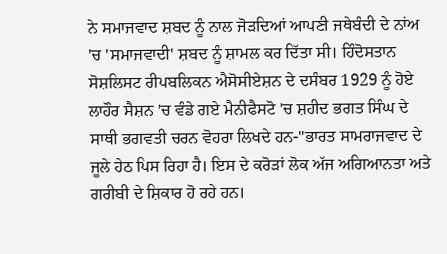ਨੇ ਸਮਾਜਵਾਦ ਸ਼ਬਦ ਨੂੰ ਨਾਲ ਜੋੜਦਿਆਂ ਆਪਣੀ ਜਥੇਬੰਦੀ ਦੇ ਨਾਂਅ 'ਚ 'ਸਮਾਜਵਾਦੀ' ਸ਼ਬਦ ਨੂੰ ਸ਼ਾਮਲ ਕਰ ਦਿੱਤਾ ਸੀ। ਹਿੰਦੋਸਤਾਨ ਸੋਸ਼ਲਿਸਟ ਰੀਪਬਲਿਕਨ ਐਸੋਸੀਏਸ਼ਨ ਦੇ ਦਸੰਬਰ 1929 ਨੂੰ ਹੋਏ ਲਾਹੌਰ ਸੈਸ਼ਨ 'ਚ ਵੰਡੇ ਗਏ ਮੈਨੀਫੈਸਟੋ 'ਚ ਸ਼ਹੀਦ ਭਗਤ ਸਿੰਘ ਦੇ ਸਾਥੀ ਭਗਵਤੀ ਚਰਨ ਵੋਹਰਾ ਲਿਖਦੇ ਹਨ-''ਭਾਰਤ ਸਾਮਰਾਜਵਾਦ ਦੇ ਜੂਲੇ ਹੇਠ ਪਿਸ ਰਿਹਾ ਹੈ। ਇਸ ਦੇ ਕਰੋੜਾਂ ਲੋਕ ਅੱਜ ਅਗਿਆਨਤਾ ਅਤੇ ਗਰੀਬੀ ਦੇ ਸ਼ਿਕਾਰ ਹੋ ਰਹੇ ਹਨ।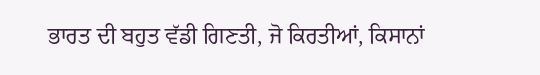ਭਾਰਤ ਦੀ ਬਹੁਤ ਵੱਡੀ ਗਿਣਤੀ, ਜੋ ਕਿਰਤੀਆਂ, ਕਿਸਾਨਾਂ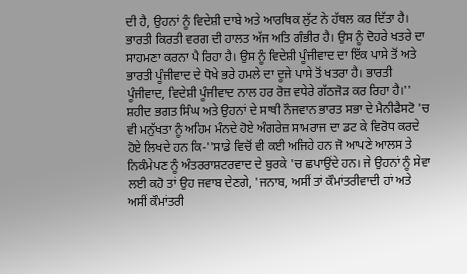ਦੀ ਹੈ, ਉਹਨਾਂ ਨੂੰ ਵਿਦੇਸ਼ੀ ਦਾਬੇ ਅਤੇ ਆਰਥਿਕ ਲੁੱਟ ਨੇ ਹੱਥਲ ਕਰ ਦਿੱਤਾ ਹੈ। ਭਾਰਤੀ ਕਿਰਤੀ ਵਰਗ ਦੀ ਹਾਲਤ ਅੱਜ ਅਤਿ ਗੰਭੀਰ ਹੈ। ਉਸ ਨੂੰ ਦੋਹਰੇ ਖਤਰੇ ਦਾ ਸਾਹਮਣਾ ਕਰਨਾ ਪੈ ਰਿਹਾ ਹੈ। ਉਸ ਨੂੰ ਵਿਦੇਸ਼ੀ ਪੂੰਜੀਵਾਦ ਦਾ ਇੱਕ ਪਾਸੇ ਤੋਂ ਅਤੇ ਭਾਰਤੀ ਪੂੰਜੀਵਾਦ ਦੇ ਧੋਖੇ ਭਰੇ ਹਮਲੇ ਦਾ ਦੂਜੇ ਪਾਸੇ ਤੋਂ ਖਤਰਾ ਹੈ। ਭਾਰਤੀ ਪੂੰਜੀਵਾਦ, ਵਿਦੇਸ਼ੀ ਪੂੰਜੀਵਾਦ ਨਾਲ ਹਰ ਰੋਜ਼ ਵਧੇਰੇ ਗੱਠਜੋੜ ਕਰ ਰਿਹਾ ਹੈ।''
ਸ਼ਹੀਦ ਭਗਤ ਸਿੰਘ ਅਤੇ ਉਹਨਾਂ ਦੇ ਸਾਥੀ ਨੌਜਵਾਨ ਭਾਰਤ ਸਭਾ ਦੇ ਮੈਨੀਫੈਸਟੋ 'ਚ ਵੀ ਮਨੁੱਖਤਾ ਨੂੰ ਅਹਿਮ ਮੰਨਦੇ ਹੋਏ ਅੰਗਰੇਜ਼ ਸਾਮਰਾਜ ਦਾ ਡਟ ਕੇ ਵਿਰੋਧ ਕਰਦੇ ਹੋਏ ਲਿਖਦੇ ਹਨ ਕਿ-''ਸਾਡੇ ਵਿਚੋਂ ਵੀ ਕਈ ਅਜਿਹੇ ਹਨ ਜੋ ਆਪਣੇ ਆਲਸ ਤੇ ਨਿਕੰਮੇਪਣ ਨੂੰ ਅੰਤਰਰਾਸ਼ਟਰਵਾਦ ਦੇ ਬੁਰਕੇ 'ਚ ਛਪਾਉਂਦੇ ਹਨ। ਜੇ ਉਹਨਾਂ ਨੂੰ ਸੇਵਾ ਲਈ ਕਹੋ ਤਾਂ ਉਹ ਜਵਾਬ ਦੇਣਗੇ, 'ਜਨਾਬ, ਅਸੀਂ ਤਾਂ ਕੌਮਾਂਤਰੀਵਾਦੀ ਹਾਂ ਅਤੇ ਅਸੀਂ ਕੌਮਾਂਤਰੀ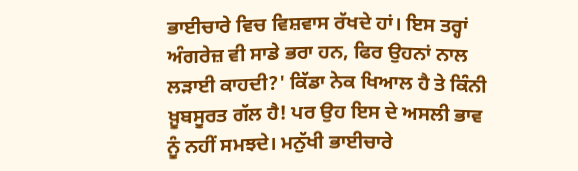ਭਾਈਚਾਰੇ ਵਿਚ ਵਿਸ਼ਵਾਸ ਰੱਖਦੇ ਹਾਂ। ਇਸ ਤਰ੍ਹਾਂ ਅੰਗਰੇਜ਼ ਵੀ ਸਾਡੇ ਭਰਾ ਹਨ, ਫਿਰ ਉਹਨਾਂ ਨਾਲ ਲੜਾਈ ਕਾਹਦੀ?' ਕਿੱਡਾ ਨੇਕ ਖਿਆਲ ਹੈ ਤੇ ਕਿੰਨੀ ਖ਼ੂਬਸੂਰਤ ਗੱਲ ਹੈ! ਪਰ ਉਹ ਇਸ ਦੇ ਅਸਲੀ ਭਾਵ ਨੂੰ ਨਹੀਂ ਸਮਝਦੇ। ਮਨੁੱਖੀ ਭਾਈਚਾਰੇ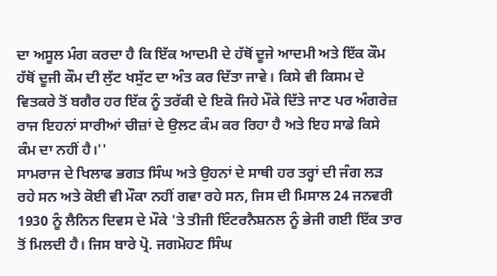ਦਾ ਅਸੂਲ ਮੰਗ ਕਰਦਾ ਹੈ ਕਿ ਇੱਕ ਆਦਮੀ ਦੇ ਹੱਥੋਂ ਦੂਜੇ ਆਦਮੀ ਅਤੇ ਇੱਕ ਕੌਮ ਹੱਥੋਂ ਦੂਜੀ ਕੌਮ ਦੀ ਲੁੱਟ ਖਸੁੱਟ ਦਾ ਅੰਤ ਕਰ ਦਿੱਤਾ ਜਾਵੇ। ਕਿਸੇ ਵੀ ਕਿਸਮ ਦੇ ਵਿਤਕਰੇ ਤੋਂ ਬਗੈਰ ਹਰ ਇੱਕ ਨੂੰ ਤਰੱਕੀ ਦੇ ਇਕੋ ਜਿਹੇ ਮੌਕੇ ਦਿੱਤੇ ਜਾਣ ਪਰ ਅੰਗਰੇਜ਼ ਰਾਜ ਇਹਨਾਂ ਸਾਰੀਆਂ ਚੀਜ਼ਾਂ ਦੇ ਉਲਟ ਕੰਮ ਕਰ ਰਿਹਾ ਹੈ ਅਤੇ ਇਹ ਸਾਡੇ ਕਿਸੇ ਕੰਮ ਦਾ ਨਹੀਂ ਹੈ।''
ਸਾਮਰਾਜ ਦੇ ਖਿਲਾਫ ਭਗਤ ਸਿੰਘ ਅਤੇ ਉਹਨਾਂ ਦੇ ਸਾਥੀ ਹਰ ਤਰ੍ਹਾਂ ਦੀ ਜੰਗ ਲੜ ਰਹੇ ਸਨ ਅਤੇ ਕੋਈ ਵੀ ਮੌਕਾ ਨਹੀਂ ਗਵਾ ਰਹੇ ਸਨ, ਜਿਸ ਦੀ ਮਿਸਾਲ 24 ਜਨਵਰੀ 1930 ਨੂੰ ਲੈਨਿਨ ਦਿਵਸ ਦੇ ਮੌਕੇ 'ਤੇ ਤੀਜੀ ਇੰਟਰਨੈਸ਼ਨਲ ਨੂੰ ਭੇਜੀ ਗਈ ਇੱਕ ਤਾਰ ਤੋਂ ਮਿਲਦੀ ਹੈ। ਜਿਸ ਬਾਰੇ ਪ੍ਰੋ. ਜਗਮੋਹਣ ਸਿੰਘ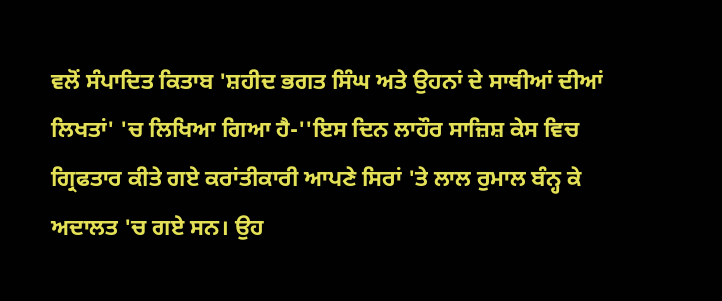ਵਲੋਂ ਸੰਪਾਦਿਤ ਕਿਤਾਬ 'ਸ਼ਹੀਦ ਭਗਤ ਸਿੰਘ ਅਤੇ ਉਹਨਾਂ ਦੇ ਸਾਥੀਆਂ ਦੀਆਂ ਲਿਖਤਾਂ' 'ਚ ਲਿਖਿਆ ਗਿਆ ਹੈ-''ਇਸ ਦਿਨ ਲਾਹੌਰ ਸਾਜ਼ਿਸ਼ ਕੇਸ ਵਿਚ ਗ੍ਰਿਫਤਾਰ ਕੀਤੇ ਗਏ ਕਰਾਂਤੀਕਾਰੀ ਆਪਣੇ ਸਿਰਾਂ 'ਤੇ ਲਾਲ ਰੁਮਾਲ ਬੰਨ੍ਹ ਕੇ ਅਦਾਲਤ 'ਚ ਗਏ ਸਨ। ਉਹ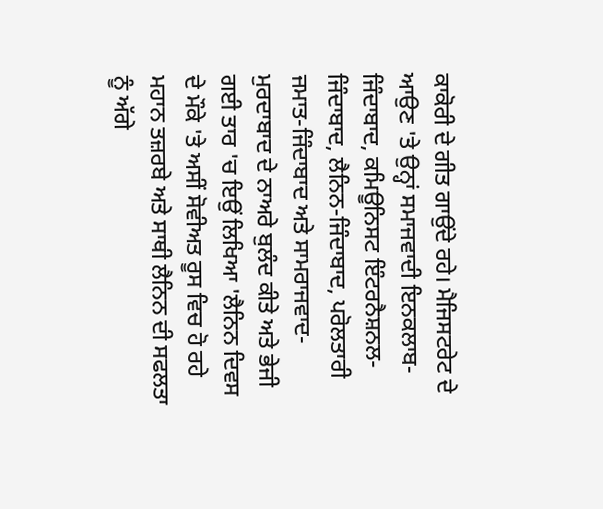ਕਾਕੋਰੀ ਦੇ ਗੀਤ ਗਾਉਂਦੇ ਰਹੇ। ਮੈਜਿਸਟਰੇਟ ਦੇ ਆਉਣ 'ਤੇ ਉਨ੍ਹਾਂ ਸਮਾਜਵਾਦੀ ਇਨਕਲਾਬ-ਜਿੰਦਾਬਾਦ, ਕਮਿਊਨਿਸਟ ਇੰਟਰਨੈਸ਼ਨਲ-ਜਿੰਦਾਬਾਦ, ਲੈਨਿਨ-ਜਿੰਦਾਬਾਦ, ਪਰੋਲਤਾਰੀ ਜਮਾਤ-ਜਿੰਦਾਬਾਦ ਅਤੇ ਸਾਮਰਾਜਵਾਦ-ਮੁਰਦਾਬਾਦ ਦੇ ਨਾਅਰੇ ਬੁਲੰਦ ਕੀਤੇ ਅਤੇ ਭੇਜੀ ਗਈ ਤਾਰ 'ਚ ਇਉਂ ਲਿਖਿਆ 'ਲੈਨਿਨ ਦਿਵਸ ਦੇ ਮੌਕੇ 'ਤੇ ਅਸੀਂ ਸੋਵੀਅਤ ਰੂਸ ਵਿਚ ਹੋ ਰਹੇ ਮਹਾਨ ਤਜ਼ਰਬੇ ਅਤੇ ਸਾਥੀ ਲੈਨਿਨ ਦੀ ਸਫਲਤਾ ਨੂੰ ਅੱਗੇ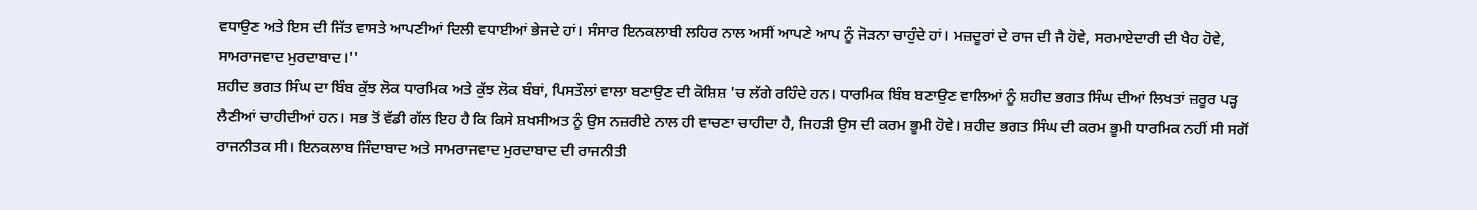ਵਧਾਉਣ ਅਤੇ ਇਸ ਦੀ ਜਿੱਤ ਵਾਸਤੇ ਆਪਣੀਆਂ ਦਿਲੀ ਵਧਾਈਆਂ ਭੇਜਦੇ ਹਾਂ। ਸੰਸਾਰ ਇਨਕਲਾਬੀ ਲਹਿਰ ਨਾਲ ਅਸੀਂ ਆਪਣੇ ਆਪ ਨੂੰ ਜੋੜਨਾ ਚਾਹੁੰਦੇ ਹਾਂ। ਮਜ਼ਦੂਰਾਂ ਦੇ ਰਾਜ ਦੀ ਜੈ ਹੋਵੇ, ਸਰਮਾਏਦਾਰੀ ਦੀ ਖੈਹ ਹੋਵੇ, ਸਾਮਰਾਜਵਾਦ ਮੁਰਦਾਬਾਦ।''
ਸ਼ਹੀਦ ਭਗਤ ਸਿੰਘ ਦਾ ਬਿੰਬ ਕੁੱਝ ਲੋਕ ਧਾਰਮਿਕ ਅਤੇ ਕੁੱਝ ਲੋਕ ਬੰਬਾਂ, ਪਿਸਤੌਲਾਂ ਵਾਲਾ ਬਣਾਉਣ ਦੀ ਕੋਸ਼ਿਸ਼ 'ਚ ਲੱਗੇ ਰਹਿੰਦੇ ਹਨ। ਧਾਰਮਿਕ ਬਿੰਬ ਬਣਾਉਣ ਵਾਲਿਆਂ ਨੂੰ ਸ਼ਹੀਦ ਭਗਤ ਸਿੰਘ ਦੀਆਂ ਲਿਖਤਾਂ ਜ਼ਰੂਰ ਪੜ੍ਹ ਲੈਣੀਆਂ ਚਾਹੀਦੀਆਂ ਹਨ। ਸਭ ਤੋਂ ਵੱਡੀ ਗੱਲ ਇਹ ਹੈ ਕਿ ਕਿਸੇ ਸ਼ਖਸੀਅਤ ਨੂੰ ਉਸ ਨਜ਼ਰੀਏ ਨਾਲ ਹੀ ਵਾਚਣਾ ਚਾਹੀਦਾ ਹੈ, ਜਿਹੜੀ ਉਸ ਦੀ ਕਰਮ ਭੂਮੀ ਹੋਵੇ। ਸ਼ਹੀਦ ਭਗਤ ਸਿੰਘ ਦੀ ਕਰਮ ਭੂਮੀ ਧਾਰਮਿਕ ਨਹੀਂ ਸੀ ਸਗੋਂ ਰਾਜਨੀਤਕ ਸੀ। ਇਨਕਲਾਬ ਜਿੰਦਾਬਾਦ ਅਤੇ ਸਾਮਰਾਜਵਾਦ ਮੁਰਦਾਬਾਦ ਦੀ ਰਾਜਨੀਤੀ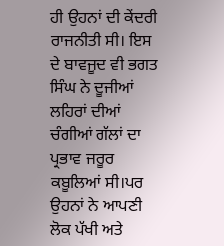ਹੀ ਉਹਨਾਂ ਦੀ ਕੇਂਦਰੀ ਰਾਜਨੀਤੀ ਸੀ। ਇਸ ਦੇ ਬਾਵਜੂਦ ਵੀ ਭਗਤ ਸਿੰਘ ਨੇ ਦੂਜੀਆਂ ਲਹਿਰਾਂ ਦੀਆਂ ਚੰਗੀਆਂ ਗੱਲਾਂ ਦਾ ਪ੍ਰਭਾਵ ਜਰੂਰ ਕਬੂਲਿਆਂ ਸੀ।ਪਰ ਉਹਨਾਂ ਨੇ ਆਪਣੀ ਲੋਕ ਪੱਖੀ ਅਤੇ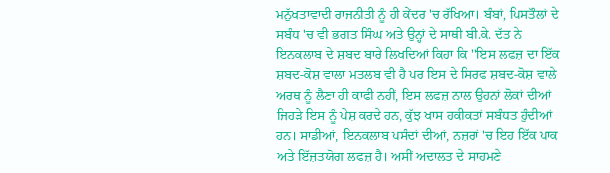ਮਨੁੱਖਤਾਵਾਦੀ ਰਾਜਨੀਤੀ ਨੂੰ ਹੀ ਕੇਂਦਰ 'ਚ ਰੱਖਿਆ। ਬੰਬਾਂ, ਪਿਸਤੌਲਾਂ ਦੇ ਸਬੰਧ 'ਚ ਵੀ ਭਗਤ ਸਿੰਘ ਅਤੇ ਉਨ੍ਹਾਂ ਦੇ ਸਾਥੀ ਬੀ.ਕੇ. ਦੱਤ ਨੇ ਇਨਕਲਾਬ ਦੇ ਸ਼ਬਦ ਬਾਰੇ ਲਿਖਦਿਆਂ ਕਿਹਾ ਕਿ ''ਇਸ ਲਫਜ਼ ਦਾ ਇੱਕ ਸ਼ਬਦ-ਕੋਸ਼ ਵਾਲਾ ਮਤਲਬ ਵੀ ਹੈ ਪਰ ਇਸ ਦੇ ਸਿਰਫ ਸ਼ਬਦ-ਕੋਸ਼ ਵਾਲੇ ਅਰਥ ਨੂੰ ਲੈਣਾ ਹੀ ਕਾਫੀ ਨਹੀਂ, ਇਸ ਲਫਜ਼ ਨਾਲ ਉਹਨਾਂ ਲੋਕਾਂ ਦੀਆਂ ਜਿਹੜੇ ਇਸ ਨੂੰ ਪੇਸ਼ ਕਰਦੇ ਹਨ, ਕੁੱਝ ਖਾਸ ਹਕੀਕਤਾਂ ਸਬੰਧਤ ਹੁੰਦੀਆਂ ਹਨ। ਸਾਡੀਆਂ, ਇਨਕਲਾਬ ਪਸੰਦਾਂ ਦੀਆਂ, ਨਜ਼ਰਾਂ 'ਚ ਇਹ ਇੱਕ ਪਾਕ ਅਤੇ ਇੱਜ਼ਤਯੋਗ ਲਫਜ਼ ਹੈ। ਅਸੀਂ ਅਦਾਲਤ ਦੇ ਸਾਹਮਣੇ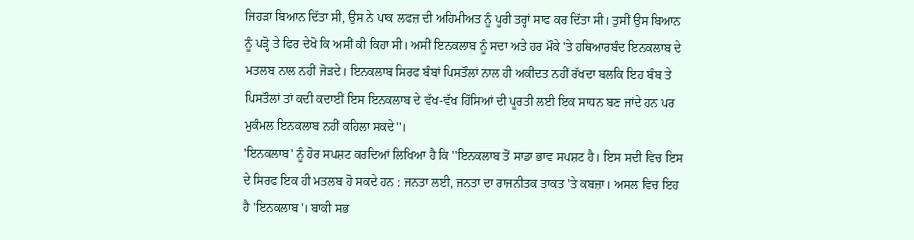ਜਿਹੜਾ ਬਿਆਨ ਦਿੱਤਾ ਸੀ, ਉਸ ਨੇ ਪਾਕ ਲਫਜ਼ ਦੀ ਅਹਿਮੀਅਤ ਨੂੰ ਪੂਰੀ ਤਰ੍ਹਾਂ ਸਾਫ ਕਰ ਦਿੱਤਾ ਸੀ। ਤੁਸੀਂ ਉਸ ਬਿਆਨ ਨੂੰ ਪੜ੍ਹੋ ਤੇ ਫਿਰ ਦੇਖੋ ਕਿ ਅਸੀਂ ਕੀ ਕਿਹਾ ਸੀ। ਅਸੀਂ ਇਨਕਲਾਬ ਨੂੰ ਸਦਾ ਅਤੇ ਹਰ ਮੌਕੇ 'ਤੇ ਹਥਿਆਰਬੰਦ ਇਨਕਲਾਬ ਦੇ ਮਤਲਬ ਨਾਲ ਨਹੀਂ ਜੋੜਦੇ। ਇਨਕਲਾਬ ਸਿਰਫ ਬੰਬਾਂ ਪਿਸਤੌਲਾਂ ਨਾਲ ਹੀ ਅਕੀਦਤ ਨਹੀਂ ਰੱਖਦਾ ਬਲਕਿ ਇਹ ਬੰਬ ਤੇ ਪਿਸਤੌਲਾਂ ਤਾਂ ਕਦੀ ਕਦਾਈਂ ਇਸ ਇਨਕਲਾਬ ਦੇ ਵੱਖ-ਵੱਖ ਹਿੱਸਿਆਂ ਦੀ ਪੂਰਤੀ ਲਈ ਇਕ ਸਾਧਨ ਬਣ ਜਾਂਦੇ ਹਨ ਪਰ ਮੁਕੰਮਲ ਇਨਕਲਾਬ ਨਹੀਂ ਕਹਿਲਾ ਸਕਦੇ''।
'ਇਨਕਲਾਬ' ਨੂੰ ਹੋਰ ਸਪਸ਼ਟ ਕਰਦਿਆਂ ਲਿਖਿਆ ਹੈ ਕਿ ''ਇਨਕਲਾਬ ਤੋਂ ਸਾਡਾ ਭਾਵ ਸਪਸ਼ਟ ਹੈ। ਇਸ ਸਦੀ ਵਿਚ ਇਸ ਦੇ ਸਿਰਫ ਇਕ ਹੀ ਮਤਲਬ ਹੋ ਸਕਦੇ ਹਨ : ਜਨਤਾ ਲਈ, ਜਨਤਾ ਦਾ ਰਾਜਨੀਤਕ ਤਾਕਤ 'ਤੇ ਕਬਜ਼ਾ। ਅਸਲ ਵਿਚ ਇਹ ਹੈ 'ਇਨਕਲਾਬ'। ਬਾਕੀ ਸਭ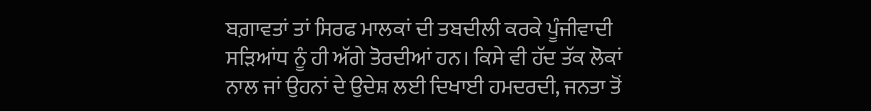ਬਗ਼ਾਵਤਾਂ ਤਾਂ ਸਿਰਫ ਮਾਲਕਾਂ ਦੀ ਤਬਦੀਲੀ ਕਰਕੇ ਪੂੰਜੀਵਾਦੀ ਸੜਿਆਂਧ ਨੂੰ ਹੀ ਅੱਗੇ ਤੋਰਦੀਆਂ ਹਨ। ਕਿਸੇ ਵੀ ਹੱਦ ਤੱਕ ਲੋਕਾਂ ਨਾਲ ਜਾਂ ਉਹਨਾਂ ਦੇ ਉਦੇਸ਼ ਲਈ ਦਿਖਾਈ ਹਮਦਰਦੀ, ਜਨਤਾ ਤੋਂ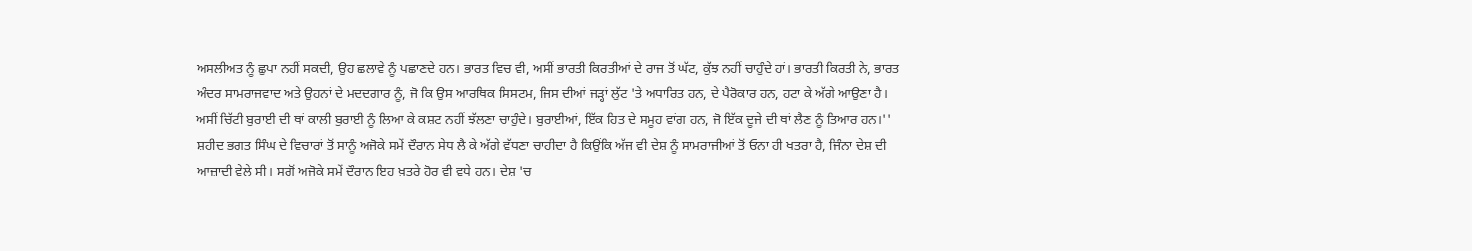ਅਸਲੀਅਤ ਨੂੰ ਛੁਪਾ ਨਹੀਂ ਸਕਦੀ, ਉਹ ਛਲਾਵੇ ਨੂੰ ਪਛਾਣਦੇ ਹਨ। ਭਾਰਤ ਵਿਚ ਵੀ, ਅਸੀਂ ਭਾਰਤੀ ਕਿਰਤੀਆਂ ਦੇ ਰਾਜ ਤੋਂ ਘੱਟ, ਕੁੱਝ ਨਹੀਂ ਚਾਹੁੰਦੇ ਹਾਂ। ਭਾਰਤੀ ਕਿਰਤੀ ਨੇ, ਭਾਰਤ ਅੰਦਰ ਸਾਮਰਾਜਵਾਦ ਅਤੇ ਉਹਨਾਂ ਦੇ ਮਦਦਗਾਰ ਨੂੰ, ਜੋ ਕਿ ਉਸ ਆਰਥਿਕ ਸਿਸਟਮ, ਜਿਸ ਦੀਆਂ ਜੜ੍ਹਾਂ ਲੁੱਟ 'ਤੇ ਅਧਾਰਿਤ ਹਨ, ਦੇ ਪੈਰੋਕਾਰ ਹਨ, ਹਟਾ ਕੇ ਅੱਗੇ ਆਉਣਾ ਹੈ। ਅਸੀਂ ਚਿੱਟੀ ਬੁਰਾਈ ਦੀ ਥਾਂ ਕਾਲੀ ਬੁਰਾਈ ਨੂੰ ਲਿਆ ਕੇ ਕਸ਼ਟ ਨਹੀਂ ਝੱਲਣਾ ਚਾਹੁੰਦੇ। ਬੁਰਾਈਆਂ, ਇੱਕ ਹਿਤ ਦੇ ਸਮੂਹ ਵਾਂਗ ਹਨ, ਜੋ ਇੱਕ ਦੂਜੇ ਦੀ ਥਾਂ ਲੈਣ ਨੂੰ ਤਿਆਰ ਹਨ।''
ਸ਼ਹੀਦ ਭਗਤ ਸਿੰਘ ਦੇ ਵਿਚਾਰਾਂ ਤੋਂ ਸਾਨੂੰ ਅਜੋਕੇ ਸਮੇਂ ਦੌਰਾਨ ਸੇਧ ਲੈ ਕੇ ਅੱਗੇ ਵੱਧਣਾ ਚਾਹੀਦਾ ਹੈ ਕਿਉਂਕਿ ਅੱਜ ਵੀ ਦੇਸ਼ ਨੂੰ ਸਾਮਰਾਜੀਆਂ ਤੋਂ ਓਨਾ ਹੀ ਖਤਰਾ ਹੈ, ਜਿੰਨਾ ਦੇਸ਼ ਦੀ ਆਜ਼ਾਦੀ ਵੇਲੇ ਸੀ। ਸਗੋਂ ਅਜੋਕੇ ਸਮੇਂ ਦੌਰਾਨ ਇਹ ਖ਼ਤਰੇ ਹੋਰ ਵੀ ਵਧੇ ਹਨ। ਦੇਸ਼ 'ਚ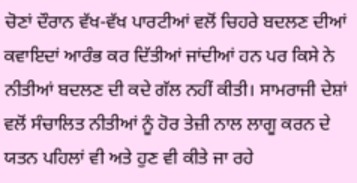ਚੋਣਾਂ ਦੌਰਾਨ ਵੱਖ-ਵੱਖ ਪਾਰਟੀਆਂ ਵਲੋਂ ਚਿਹਰੇ ਬਦਲਣ ਦੀਆਂ ਕਵਾਇਦਾਂ ਆਰੰਭ ਕਰ ਦਿੱਤੀਆਂ ਜਾਂਦੀਆਂ ਹਨ ਪਰ ਕਿਸੇ ਨੇ ਨੀਤੀਆਂ ਬਦਲਣ ਦੀ ਕਦੇ ਗੱਲ ਨਹੀਂ ਕੀਤੀ। ਸਾਮਰਾਜੀ ਦੇਸ਼ਾਂ ਵਲੋਂ ਸੰਚਾਲਿਤ ਨੀਤੀਆਂ ਨੂੰ ਹੋਰ ਤੇਜ਼ੀ ਨਾਲ ਲਾਗੂ ਕਰਨ ਦੇ ਯਤਨ ਪਹਿਲਾਂ ਵੀ ਅਤੇ ਹੁਣ ਵੀ ਕੀਤੇ ਜਾ ਰਹੇ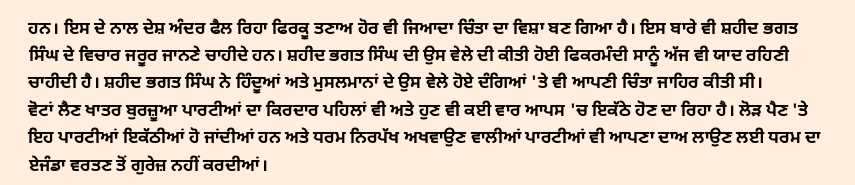ਹਨ। ਇਸ ਦੇ ਨਾਲ ਦੇਸ਼ ਅੰਦਰ ਫੈਲ ਰਿਹਾ ਫਿਰਕੂ ਤਣਾਅ ਹੋਰ ਵੀ ਜਿਆਦਾ ਚਿੰਤਾ ਦਾ ਵਿਸ਼ਾ ਬਣ ਗਿਆ ਹੈ। ਇਸ ਬਾਰੇ ਵੀ ਸ਼ਹੀਦ ਭਗਤ ਸਿੰਘ ਦੇ ਵਿਚਾਰ ਜਰੂਰ ਜਾਨਣੇ ਚਾਹੀਦੇ ਹਨ। ਸ਼ਹੀਦ ਭਗਤ ਸਿੰਘ ਦੀ ਉਸ ਵੇਲੇ ਦੀ ਕੀਤੀ ਹੋਈ ਫਿਕਰਮੰਦੀ ਸਾਨੂੰ ਅੱਜ ਵੀ ਯਾਦ ਰਹਿਣੀ ਚਾਹੀਦੀ ਹੈ। ਸ਼ਹੀਦ ਭਗਤ ਸਿੰਘ ਨੇ ਹਿੰਦੂਆਂ ਅਤੇ ਮੁਸਲਮਾਨਾਂ ਦੇ ਉਸ ਵੇਲੇ ਹੋਏ ਦੰਗਿਆਂ 'ਤੇ ਵੀ ਆਪਣੀ ਚਿੰਤਾ ਜਾਹਿਰ ਕੀਤੀ ਸੀ।
ਵੋਟਾਂ ਲੈਣ ਖਾਤਰ ਬੁਰਜ਼ੂਆ ਪਾਰਟੀਆਂ ਦਾ ਕਿਰਦਾਰ ਪਹਿਲਾਂ ਵੀ ਅਤੇ ਹੁਣ ਵੀ ਕਈ ਵਾਰ ਆਪਸ 'ਚ ਇਕੱਠੇ ਹੋਣ ਦਾ ਰਿਹਾ ਹੈ। ਲੋੜ ਪੈਣ 'ਤੇ ਇਹ ਪਾਰਟੀਆਂ ਇਕੱਠੀਆਂ ਹੋ ਜਾਂਦੀਆਂ ਹਨ ਅਤੇ ਧਰਮ ਨਿਰਪੱਖ ਅਖਵਾਉਣ ਵਾਲੀਆਂ ਪਾਰਟੀਆਂ ਵੀ ਆਪਣਾ ਦਾਅ ਲਾਉਣ ਲਈ ਧਰਮ ਦਾ ਏਜੰਡਾ ਵਰਤਣ ਤੋਂ ਗੁਰੇਜ਼ ਨਹੀਂ ਕਰਦੀਆਂ।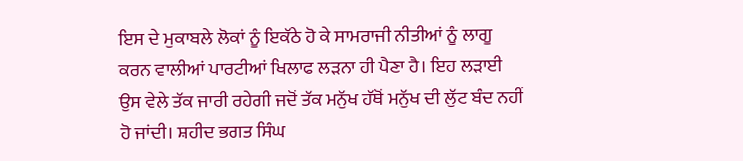ਇਸ ਦੇ ਮੁਕਾਬਲੇ ਲੋਕਾਂ ਨੂੰ ਇਕੱਠੇ ਹੋ ਕੇ ਸਾਮਰਾਜੀ ਨੀਤੀਆਂ ਨੂੰ ਲਾਗੂ ਕਰਨ ਵਾਲੀਆਂ ਪਾਰਟੀਆਂ ਖਿਲਾਫ ਲੜਨਾ ਹੀ ਪੈਣਾ ਹੈ। ਇਹ ਲੜਾਈ ਉਸ ਵੇਲੇ ਤੱਕ ਜਾਰੀ ਰਹੇਗੀ ਜਦੋਂ ਤੱਕ ਮਨੁੱਖ ਹੱਥੋਂ ਮਨੁੱਖ ਦੀ ਲੁੱਟ ਬੰਦ ਨਹੀਂ ਹੋ ਜਾਂਦੀ। ਸ਼ਹੀਦ ਭਗਤ ਸਿੰਘ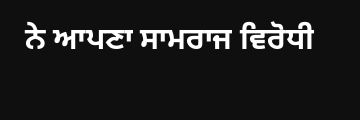ਨੇ ਆਪਣਾ ਸਾਮਰਾਜ ਵਿਰੋਧੀ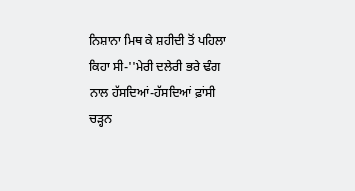ਨਿਸ਼ਾਨਾ ਮਿਥ ਕੇ ਸ਼ਹੀਦੀ ਤੋਂ ਪਹਿਲਾ ਕਿਹਾ ਸੀ-''ਮੇਰੀ ਦਲੇਰੀ ਭਰੇ ਢੰਗ ਨਾਲ ਹੱਸਦਿਆਂ-ਹੱਸਦਿਆਂ ਫ਼ਾਂਸੀ ਚੜ੍ਹਨ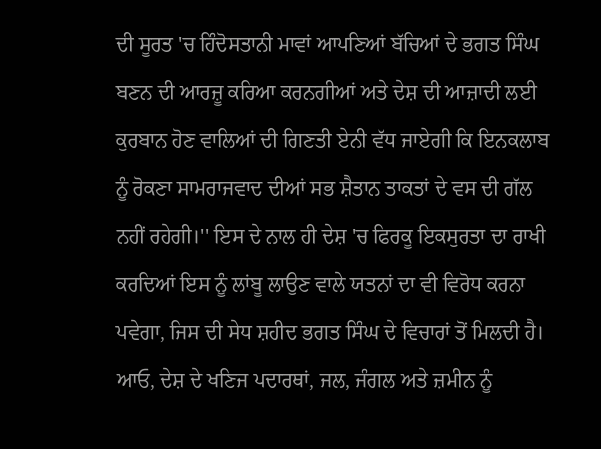ਦੀ ਸੂਰਤ 'ਚ ਹਿੰਦੋਸਤਾਨੀ ਮਾਵਾਂ ਆਪਣਿਆਂ ਬੱਚਿਆਂ ਦੇ ਭਗਤ ਸਿੰਘ ਬਣਨ ਦੀ ਆਰਜ਼ੂ ਕਰਿਆ ਕਰਨਗੀਆਂ ਅਤੇ ਦੇਸ਼ ਦੀ ਆਜ਼ਾਦੀ ਲਈ ਕੁਰਬਾਨ ਹੋਣ ਵਾਲਿਆਂ ਦੀ ਗਿਣਤੀ ਏਨੀ ਵੱਧ ਜਾਏਗੀ ਕਿ ਇਨਕਲਾਬ ਨੂੰ ਰੋਕਣਾ ਸਾਮਰਾਜਵਾਦ ਦੀਆਂ ਸਭ ਸ਼ੈਤਾਨ ਤਾਕਤਾਂ ਦੇ ਵਸ ਦੀ ਗੱਲ ਨਹੀਂ ਰਹੇਗੀ।'' ਇਸ ਦੇ ਨਾਲ ਹੀ ਦੇਸ਼ 'ਚ ਫਿਰਕੂ ਇਕਸੁਰਤਾ ਦਾ ਰਾਖੀ ਕਰਦਿਆਂ ਇਸ ਨੂੰ ਲਾਂਬੂ ਲਾਉਣ ਵਾਲੇ ਯਤਨਾਂ ਦਾ ਵੀ ਵਿਰੋਧ ਕਰਨਾ ਪਵੇਗਾ, ਜਿਸ ਦੀ ਸੇਧ ਸ਼ਹੀਦ ਭਗਤ ਸਿੰਘ ਦੇ ਵਿਚਾਰਾਂ ਤੋਂ ਮਿਲਦੀ ਹੈ।
ਆਓ, ਦੇਸ਼ ਦੇ ਖਣਿਜ ਪਦਾਰਥਾਂ, ਜਲ, ਜੰਗਲ ਅਤੇ ਜ਼ਮੀਨ ਨੂੰ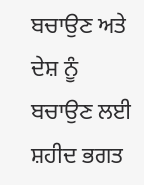ਬਚਾਉਣ ਅਤੇ ਦੇਸ਼ ਨੂੰ ਬਚਾਉਣ ਲਈ ਸ਼ਹੀਦ ਭਗਤ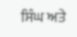ਸਿੰਘ ਅਤੇ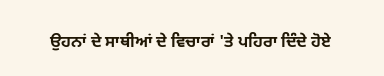ਉਹਨਾਂ ਦੇ ਸਾਥੀਆਂ ਦੇ ਵਿਚਾਰਾਂ 'ਤੇ ਪਹਿਰਾ ਦਿੰਦੇ ਹੋਏ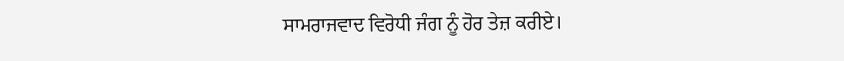ਸਾਮਰਾਜਵਾਦ ਵਿਰੋਧੀ ਜੰਗ ਨੂੰ ਹੋਰ ਤੇਜ਼ ਕਰੀਏ।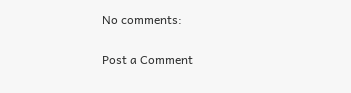No comments:

Post a Comment